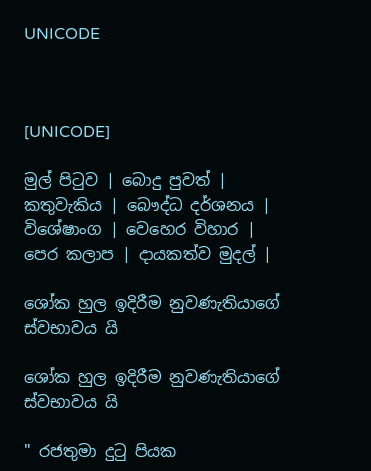UNICODE



[UNICODE]

මුල් පිටුව | බොදු පුවත් | කතුවැකිය | බෞද්ධ දර්ශනය | විශේෂාංග | වෙහෙර විහාර | පෙර කලාප | දායකත්ව මුදල් |

ශෝක හුල ඉදිරීම නුවණැතියාගේ ස්වභාවය යි

ශෝක හුල ඉදිරීම නුවණැතියාගේ ස්වභාවය යි

" රජතුමා දුටු පියක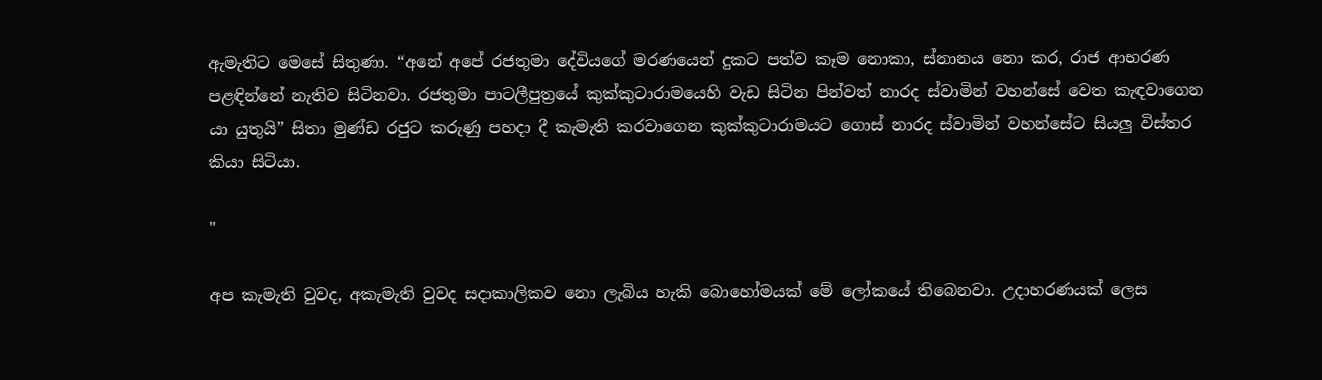ඇමැතිට මෙසේ සිතුණා. “අනේ අපේ රජතුමා දේවියගේ මරණයෙන් දුකට පත්ව කෑම නොකා, ස්නානය නො කර, රාජ ආභරණ පළඳින්නේ නැතිව සිටිනවා. රජතුමා පාටලීපුත්‍රයේ කුක්කුටාරාමයෙහි වැඩ සිටින පින්වත් නාරද ස්වාමින් වහන්සේ වෙත කැඳවාගෙන යා යුතුයි” සිතා මුණ්ඩ රජුට කරුණු පහදා දී කැමැති කරවාගෙන කුක්කුටාරාමයට ගොස් නාරද ස්වාමින් වහන්සේට සියලු විස්තර කියා සිටියා.

"

අප කැමැති වුවද, අකැමැති වුවද සදාකාලිකව නො ලැබිය හැකි බොහෝමයක් මේ ලෝකයේ තිබෙනවා. උදාහරණයක් ලෙස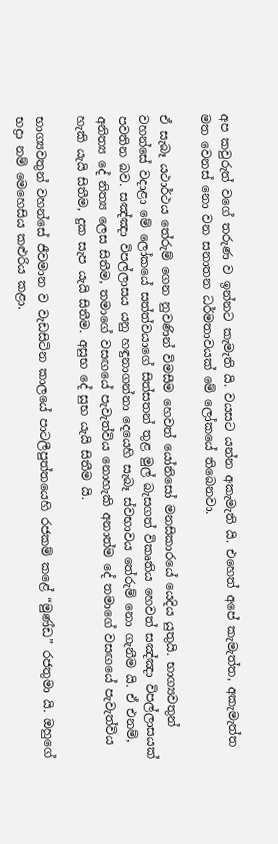අප කවුරුත් වගේ තරුණ ව ඉන්නට කැමැති යි. වයසට යන්න අකැමැති යි. එහෙත් අපේ කැමැත්ත, අකැමැත්ත මත වෙනස් නො වන සනාතන ධර්මතාවයක් මේ ලෝකයේ තිබෙනවා.

ඒ සැබෑ යථාර්ථය තේරුම් ගෙන නුවණින් විමසීම හෙවත් යෝනිසෝ මනසිකාරයේ යෙදිය යුතුයි. භාග්‍යවතුන් වහන්සේ වදාළා මේ ලෝකයේ සත්ත්වයාගේ සිත්සතන් තුළ මුල් බැසගත් විකෘතිය හෙවත් සඤ්ඤා විපල්ලාසයක් පවතින බව. සඤ්ඤා විපල්ලාසය යනු හඳුනාගන්නා දෙයෙහි සැබෑ ස්වභාවය තේරුම් නො ගැනීම යි. ඒ එනම්, අනිත්‍ය දේ නිත්‍ය ලෙස සිතීම, තමාගේ වසඟයේ පැවැත්විය නොහැකි අනාත්ම දේ තමාගේ වසඟයේ පැවැත්විය හැකි යැයි සිතීම, දුක සැප යැයි සිතීම. අසුභ දේ සුභ යැයි සිතීම යි.

භාග්‍යවතුන් වහන්සේ ජීවමාන ව වැඩසිටින කාලයේ පාටලීපුත්තයෙහි රජකම් කළේ “මුණ්ඩ” රජතුමා යි. ඔහුගේ භද්‍රා නම් මෙහෙසිය කළුරිය කළා.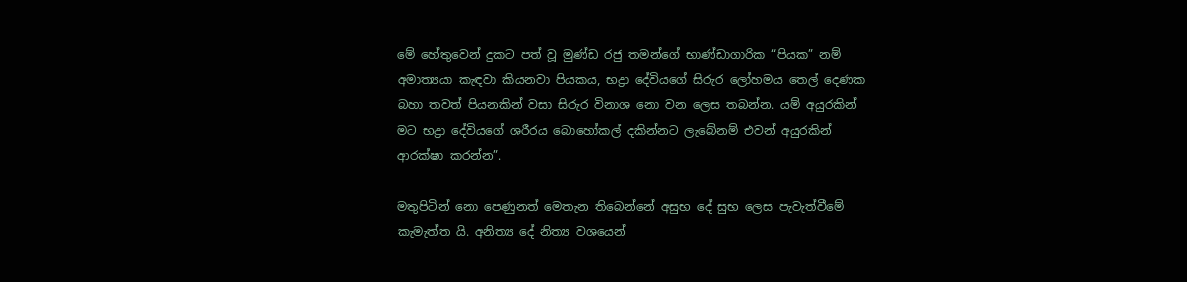මේ හේතුවෙන් දුකට පත් වූ මුණ්ඩ රජු තමන්ගේ භාණ්ඩාගාරික “පියක” නම් අමාත්‍යයා කැඳවා කියනවා පියකය, භද්‍රා දේවියගේ සිරුර ලෝහමය තෙල් දෙණක බහා තවත් පියනකින් වසා සිරුර විනාශ නො වන ලෙස තබන්න. යම් අයුරකින් මට භද්‍රා දේවියගේ ශරීරය බොහෝකල් දකින්නට ලැබේනම් එවන් අයුරකින් ආරක්ෂා කරන්න”.

මතුපිටින් නො පෙණුනත් මෙතැන තිබෙන්නේ අසුභ දේ සුභ ලෙස පැවැත්වීමේ කැමැත්ත යි. අනිත්‍ය දේ නිත්‍ය වශයෙන්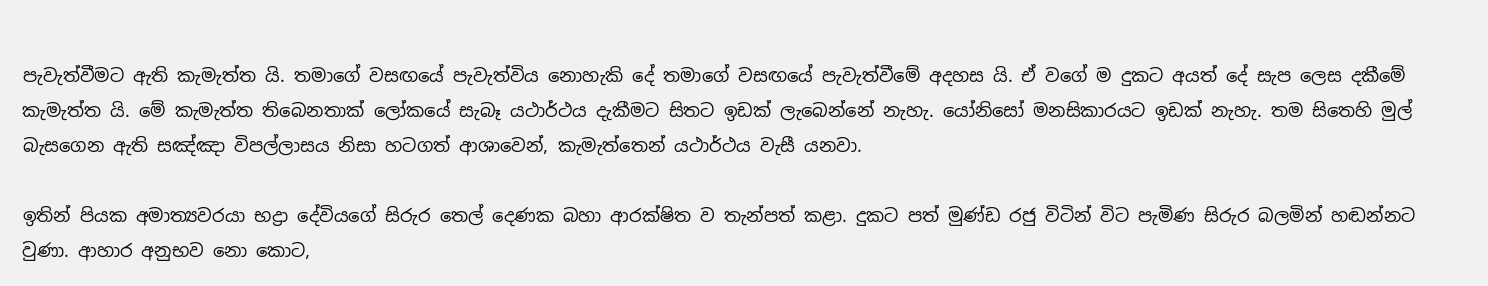පැවැත්වීමට ඇති කැමැත්ත යි. තමාගේ වසඟයේ පැවැත්විය නොහැකි දේ තමාගේ වසඟයේ පැවැත්වීමේ අදහස යි. ඒ වගේ ම දුකට අයත් දේ සැප ලෙස දකීමේ කැමැත්ත යි. මේ කැමැත්ත තිබෙනතාක් ලෝකයේ සැබෑ යථාර්ථය දැකීමට සිතට ඉඩක් ලැබෙන්නේ නැහැ. යෝනිසෝ මනසිකාරයට ඉඩක් නැහැ. තම සිතෙහි මුල් බැසගෙන ඇති සඤ්ඤා විපල්ලාසය නිසා හටගත් ආශාවෙන්, කැමැත්තෙන් යථාර්ථය වැසී යනවා.

ඉතින් පියක අමාත්‍යවරයා භද්‍රා දේවියගේ සිරුර තෙල් දෙණක බහා ආරක්ෂිත ව තැන්පත් කළා. දුකට පත් මුණ්ඩ රජු විටින් විට පැමිණ සිරුර බලමින් හඬන්නට වුණා. ආහාර අනුභව නො කොට,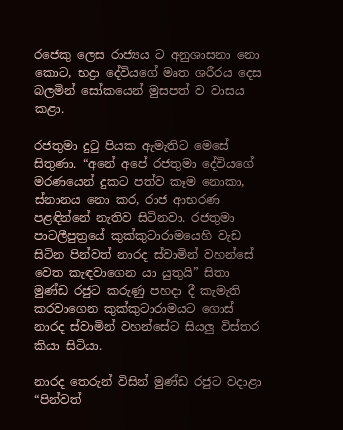රජෙකු ලෙස රාජ්‍යය ට අනුශාසනා නො කොට, භද්‍රා දේවියගේ මෘත ශරීරය දෙස බලමින් සෝකයෙන් මුසපත් ව වාසය කළා.

රජතුමා දුටු පියක ඇමැතිට මෙසේ සිතුණා. “අනේ අපේ රජතුමා දේවියගේ මරණයෙන් දුකට පත්ව කෑම නොකා, ස්නානය නො කර, රාජ ආභරණ පළඳින්නේ නැතිව සිටිනවා. රජතුමා පාටලීපුත්‍රයේ කුක්කුටාරාමයෙහි වැඩ සිටින පින්වත් නාරද ස්වාමින් වහන්සේ වෙත කැඳවාගෙන යා යුතුයි” සිතා මුණ්ඩ රජුට කරුණු පහදා දී කැමැති කරවාගෙන කුක්කුටාරාමයට ගොස් නාරද ස්වාමින් වහන්සේට සියලු විස්තර කියා සිටියා.

නාරද තෙරුන් විසින් මුණ්ඩ රජුට වදාළා “පින්වත්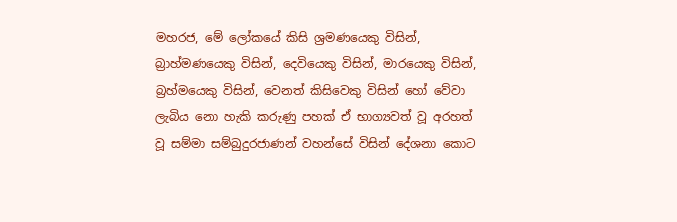මහරජ, මේ ලෝකයේ කිසි ශ්‍රමණයෙකු විසින්, බ්‍රාහ්මණයෙකු විසින්, දෙවියෙකු විසින්, මාරයෙකු විසින්, බ්‍රහ්මයෙකු විසින්, වෙනත් කිසිවෙකු විසින් හෝ වේවා ලැබිය නො හැකි කරුණු පහක් ඒ භාග්‍යවත් වූ අරහත් වූ සම්මා සම්බුදුරජාණන් වහන්සේ විසින් දේශනා කොට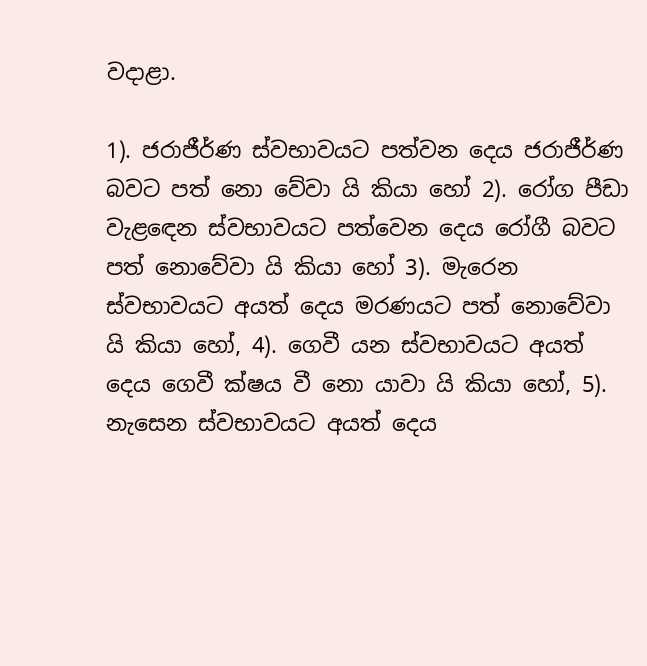වදාළා.

1). ජරාජීර්ණ ස්වභාවයට පත්වන දෙය ජරාජීර්ණ බවට පත් නො වේවා යි කියා හෝ 2). රෝග පීඩා වැළඳෙන ස්වභාවයට පත්වෙන දෙය රෝගී බවට පත් නොවේවා යි කියා හෝ 3). මැරෙන ස්වභාවයට අයත් දෙය මරණයට පත් නොවේවා යි කියා හෝ, 4). ගෙවී යන ස්වභාවයට අයත් දෙය ගෙවී ක්ෂය වී නො යාවා යි කියා හෝ, 5). නැසෙන ස්වභාවයට අයත් දෙය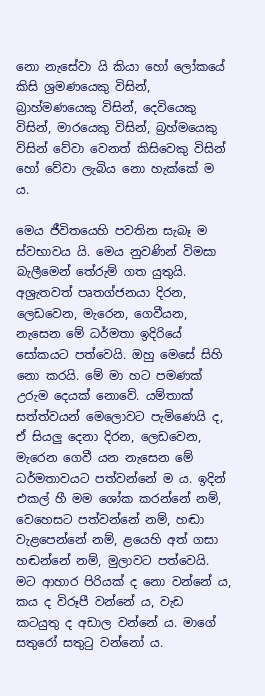නො නැසේවා යි කියා හෝ ලෝකයේ කිසි ශ්‍රමණයෙකු විසින්, බ්‍රාහ්මණයෙකු විසින්, දෙවියෙකු විසින්, මාරයෙකු විසින්, බ්‍රහ්මයෙකු විසින් වේවා වෙනත් කිසිවෙකු විසින් හෝ වේවා ලැබිය නො හැක්කේ ම ය.

මෙය ජීවිතයෙහි පවතින සැබෑ ම ස්වභාවය යි. මෙය නුවණින් විමසා බැලීමෙන් තේරුම් ගත යුතුයි. අශ්‍රැතවත් පෘතග්ජනයා දිරන, ලෙඩවෙන, මැරෙන, ගෙවීයන, නැසෙන මේ ධර්මතා ඉදිරියේ සෝකයට පත්වෙයි. ඔහු මෙසේ සිහි නො කරයි. මේ මා හට පමණක් උරුම දෙයක් නොවේ. යම්තාක් සත්ත්වයන් මෙලොවට පැමිණෙයි ද, ඒ සියලු දෙනා දිරන, ලෙඩවෙන, මැරෙන ගෙවී යන නැසෙන මේ ධර්මතාවයට පත්වන්නේ ම ය. ඉදින් එකල් හී මම ශෝක කරන්නේ නම්, වෙහෙසට පත්වන්නේ නම්, හඬා වැළපෙන්නේ නම්, ළයෙහි අත් ගසා හඬන්නේ නම්, මුලාවට පත්වෙයි. මට ආහාර පිරියක් ද නො වන්නේ ය, කය ද විරූපී වන්නේ ය, වැඩ කටයුතු ද අඩාල වන්නේ ය. මාගේ සතුරෝ සතුටු වන්නෝ ය.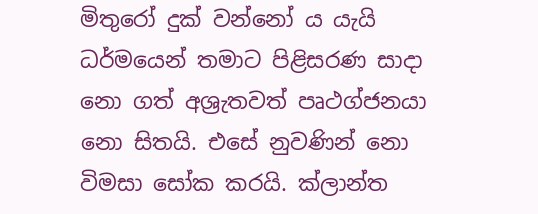මිතුරෝ දුක් වන්නෝ ය යැයි ධර්මයෙන් තමාට පිළිසරණ සාදා නො ගත් අශ්‍රැතවත් පෘථග්ජනයා නො සිතයි. එසේ නුවණින් නො විමසා සෝක කරයි. ක්ලාන්ත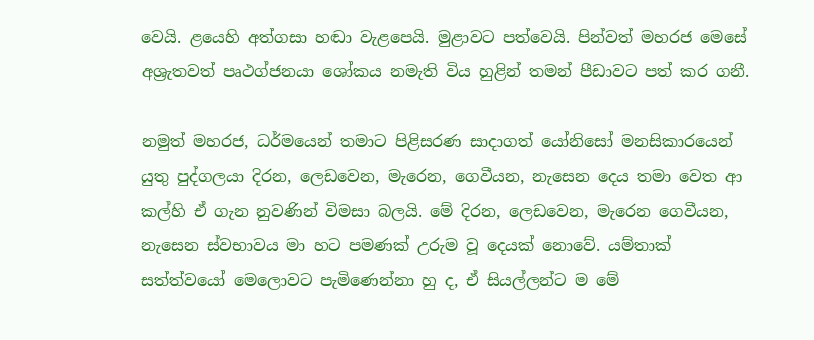වෙයි. ළයෙහි අත්ගසා හඬා වැළපෙයි. මුළාවට පත්වෙයි. පින්වත් මහරජ මෙසේ අශ්‍රැතවත් පෘථග්ජනයා ශෝකය නමැති විය හුළින් තමන් පීඩාවට පත් කර ගනී.

නමුත් මහරජ, ධර්මයෙන් තමාට පිළිසරණ සාදාගත් යෝනිසෝ මනසිකාරයෙන් යුතු පුද්ගලයා දිරන, ලෙඩවෙන, මැරෙන, ගෙවීයන, නැසෙන දෙය තමා වෙත ආ කල්හි ඒ ගැන නුවණින් විමසා බලයි. මේ දිරන, ලෙඩවෙන, මැරෙන ගෙවීයන, නැසෙන ස්වභාවය මා හට පමණක් උරුම වූ දෙයක් නොවේ. යම්තාක් සත්ත්වයෝ මෙලොවට පැමිණෙන්නා හු ද, ඒ සියල්ලන්ට ම මේ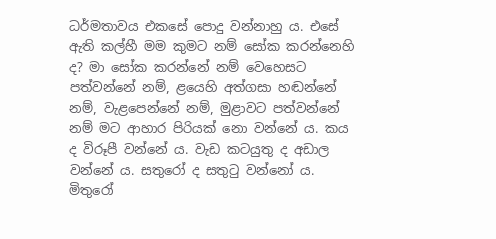ධර්මතාවය එකසේ පොදු වන්නාහු ය. එසේ ඇති කල්හී මම කුමට නම් සෝක කරන්නෙහි ද? මා සෝක කරන්නේ නම් වෙහෙසට පත්වන්නේ නම්, ළයෙහි අත්ගසා හඬන්නේ නම්, වැළපෙන්නේ නම්, මුළාවට පත්වන්නේ නම් මට ආහාර පිරියක් නො වන්නේ ය. කය ද විරූපී වන්නේ ය. වැඩ කටයුතු ද අඩාල වන්නේ ය. සතුරෝ ද සතුටු වන්නෝ ය. මිතුරෝ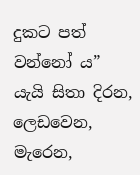දුකට පත් වන්නෝ ය” යැයි සිතා දිරන, ලෙඩවෙන, මැරෙන,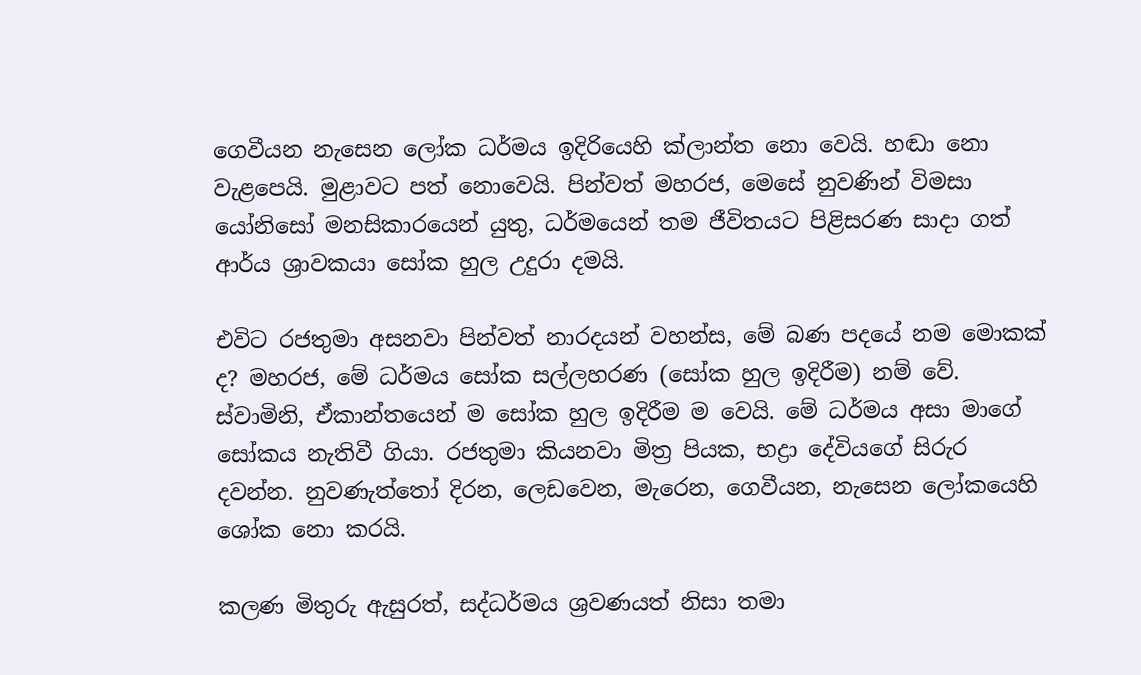ගෙවීයන නැසෙන ලෝක ධර්මය ඉදිරියෙහි ක්ලාන්ත නො වෙයි. හඬා නො වැළපෙයි. මුළාවට පත් නොවෙයි. පින්වත් මහරජ, මෙසේ නුවණින් විමසා යෝනිසෝ මනසිකාරයෙන් යුතු, ධර්මයෙන් තම ජීවිතයට පිළිසරණ සාදා ගත් ආර්ය ශ්‍රාවකයා සෝක හුල උදුරා දමයි.

එවිට රජතුමා අසනවා පින්වත් නාරදයන් වහන්ස, මේ බණ පදයේ නම මොකක් ද? මහරජ, මේ ධර්මය සෝක සල්ලහරණ (සෝක හුල ඉදිරීම) නම් වේ. ස්වාමිනි, ඒකාන්තයෙන් ම සෝක හුල ඉදිරීම ම වෙයි. මේ ධර්මය අසා මාගේ සෝකය නැතිවී ගියා. රජතුමා කියනවා මිත්‍ර පියක, භද්‍රා දේවියගේ සිරුර දවන්න. නුවණැත්තෝ දිරන, ලෙඩවෙන, මැරෙන, ගෙවීයන, නැසෙන ලෝකයෙහි ශෝක නො කරයි.

කලණ මිතුරු ඇසුරත්, සද්ධර්මය ශ්‍රවණයත් නිසා තමා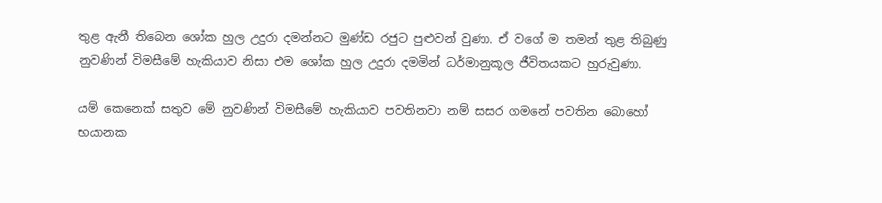තුළ ඇනී තිබෙන ශෝක හුල උදුරා දමන්නට මුණ්ඩ රජුට පුළුවන් වුණා. ඒ වගේ ම තමන් තුළ තිබුණු නුවණින් විමසීමේ හැකියාව නිසා එම ශෝක හුල උදුරා දමමින් ධර්මානුකූල ජීවිතයකට හුරුවුණා.

යම් කෙනෙක් සතුව මේ නුවණින් විමසීමේ හැකියාව පවතිනවා නම් සසර ගමනේ පවතින බොහෝ භයානක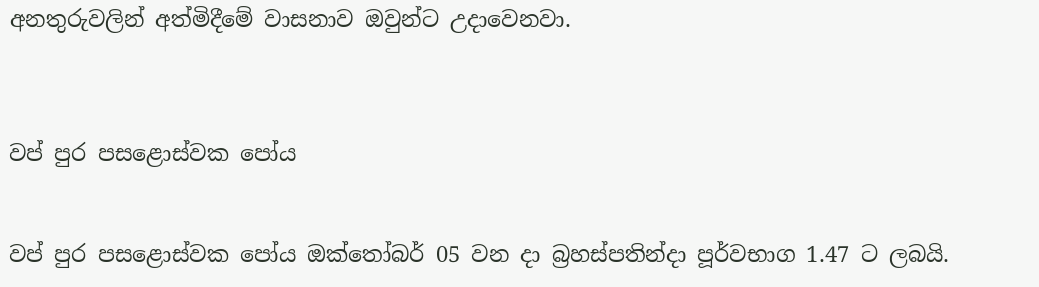අනතුරුවලින් අත්මිදීමේ වාසනාව ඔවුන්ට උදාවෙනවා.



වප් පුර පසළොස්වක පෝය


වප් පුර පසළොස්වක පෝය ඔක්තෝබර් 05 වන දා බ්‍රහස්පතින්දා පූර්වභාග 1.47 ට ලබයි.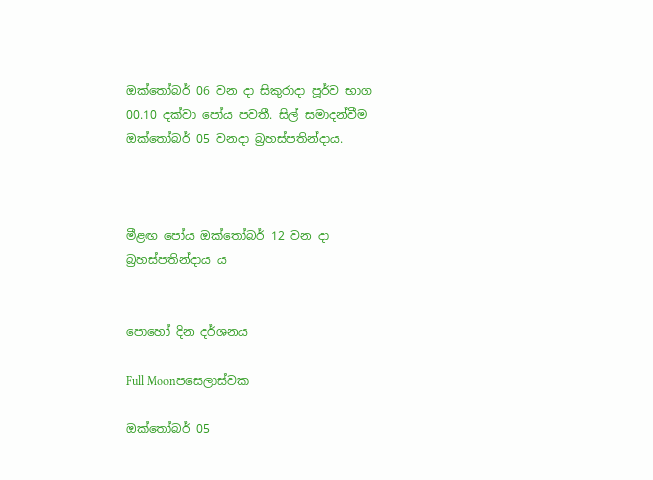ඔක්තෝබර් 06 වන දා සිකුරාදා පූර්ව භාග 00.10 දක්වා පෝය පවතී. සිල් සමාදන්වීම ඔක්තෝබර් 05 වනදා බ්‍රහස්පතින්දාය.



මීළඟ පෝය ඔක්තෝබර් 12 වන දා බ්‍රහස්පතින්දාය ය


පොහෝ දින දර්ශනය

Full Moonපසෙලාස්වක

ඔක්තෝබර් 05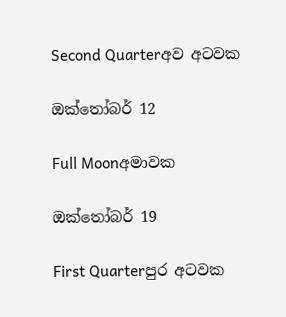Second Quarterඅව අටවක

ඔක්තෝබර් 12

Full Moonඅමාවක

ඔක්තෝබර් 19

First Quarterපුර අටවක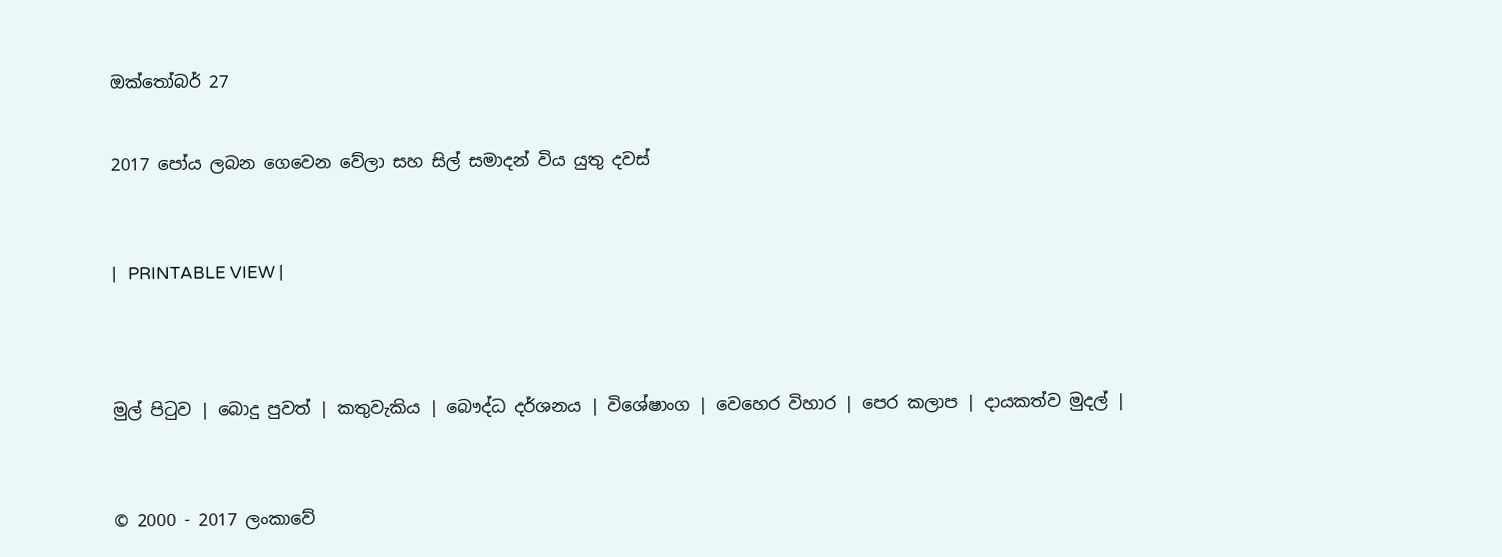ඔක්තෝබර් 27


2017 පෝය ලබන ගෙවෙන වේලා සහ සිල් සමාදන් විය යුතු දවස්



|   PRINTABLE VIEW |




මුල් පිටුව | බොදු පුවත් | කතුවැකිය | බෞද්ධ දර්ශනය | විශේෂාංග | වෙහෙර විහාර | පෙර කලාප | දායකත්ව මුදල් |



© 2000 - 2017 ලංකාවේ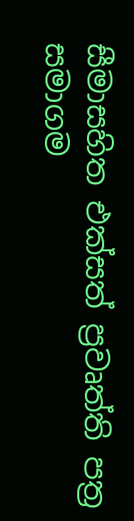සීමාසහිත එක්සත් ප්‍රවෘත්ති පත්‍ර සමාගම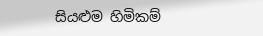සියළුම හිමිකම්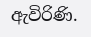ඇවිරිණි.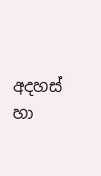අදහස් හා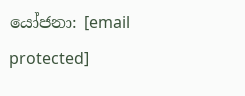යෝජනා: [email protected]